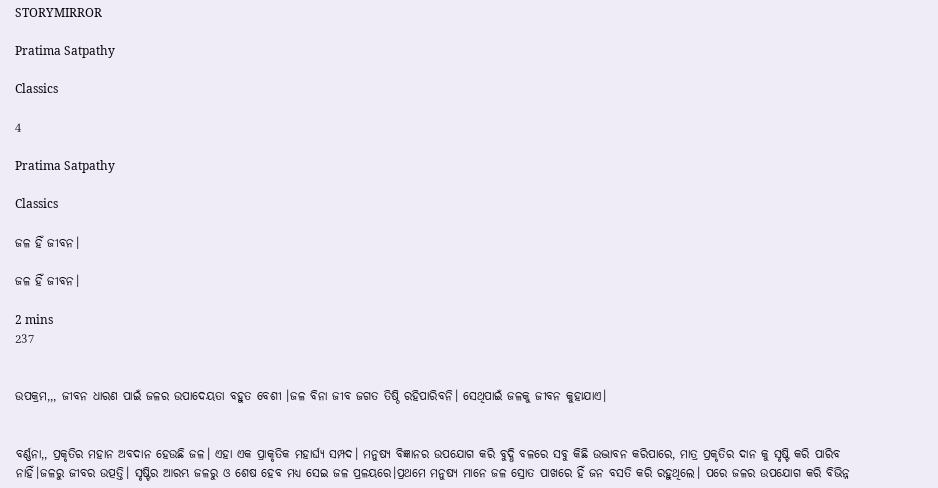STORYMIRROR

Pratima Satpathy

Classics

4

Pratima Satpathy

Classics

ଜଳ ହିଁ ଜୀବନ।

ଜଳ ହିଁ ଜୀବନ।

2 mins
237


ଉପକ୍ରମ,,, ଜୀବନ ଧାରଣ ପାଇଁ ଜଳର ଉପାଦେୟତା ବହୁତ ବେଶୀ ।ଜଳ ବିନା ଜୀବ ଜଗତ ତିଷ୍ଠି ରହିପାରିବନି। ସେଥିପାଇଁ ଜଳକୁ ଜୀବନ କୁହାଯାଏ।


ବର୍ଣ୍ଣନା,, ପ୍ରକୃତିର ମହାନ ଅବଦାନ ହେଉଛି ଜଳ। ଏହା ଏକ ପ୍ରାକୃତିକ ମହାର୍ଘ୍ୟ ସମ୍ପଦ। ମନୁଷ୍ୟ ବିଜ୍ଞାନର ଉପଯୋଗ କରି ବୁଦ୍ଧି ବଳରେ ସବୁ କିଛି ଉଦ୍ଭାବନ କରିପାରେ, ମାତ୍ର ପ୍ରକୃତିର ଦାନ କୁ ସୃଷ୍ଟି କରି ପାରିବ ନାହିଁ।ଜଳରୁ ଜୀବର ଉତ୍ପତ୍ତି। ସୃଷ୍ଟିର ଆରମ୍ଭ ଜଳରୁ ଓ ଶେଷ ହେବ ମଧ୍ଯ ସେଇ ଜଳ ପ୍ରଳୟରେ।ପ୍ରଥମେ ମନୁଷ୍ୟ ମାନେ ଜଳ ସ୍ରୋତ ପାଖରେ ହିଁ ଜନ ବସତି କରି ରହୁଥିଲେ। ପରେ ଜଳର ଉପଯୋଗ କରି ବିଭିନ୍ନ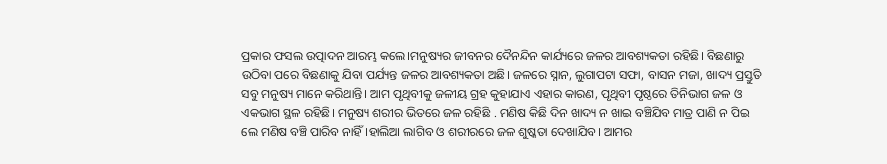ପ୍ରକାର ଫସଲ ଉତ୍ପାଦନ ଆରମ୍ଭ କଲେ।ମନୁଷ୍ୟର ଜୀବନର ଦୈନନ୍ଦିନ କାର୍ଯ୍ୟରେ ଜଳର ଆବଶ୍ୟକତା ରହିଛି। ବିଛଣାରୁ ଉଠିବା ପରେ ବିଛଣାକୁ ଯିବା ପର୍ଯ୍ୟନ୍ତ ଜଳର ଆବଶ୍ୟକତା ଅଛି। ଜଳରେ ସ୍ନାନ, ଲୁଗାପଟା ସଫା, ବାସନ ମଜା, ଖାଦ୍ୟ ପ୍ରସ୍ତୁତି ସବୁ ମନୁଷ୍ୟ ମାନେ କରିଥାନ୍ତି। ଆମ ପୃଥିବୀକୁ ଜଳୀୟ ଗ୍ରହ କୁହାଯାଏ ଏହାର କାରଣ, ପୃଥିବୀ ପୃଷ୍ଠରେ ତିନିଭାଗ ଜଳ ଓ ଏକଭାଗ ସ୍ଥଳ ରହିଛି। ମନୁଷ୍ୟ ଶରୀର ଭିତରେ ଜଳ ରହିଛି . ମଣିଷ କିଛି ଦିନ ଖାଦ୍ୟ ନ ଖାଇ ବଞ୍ଚିଯିବ ମାତ୍ର ପାଣି ନ ପିଇ ଲେ ମଣିଷ ବଞ୍ଚି ପାରିବ ନାହିଁ।ହାଲିଆ ଲାଗିବ ଓ ଶରୀରରେ ଜଳ ଶୁଷ୍କତା ଦେଖାଯିବ। ଆମର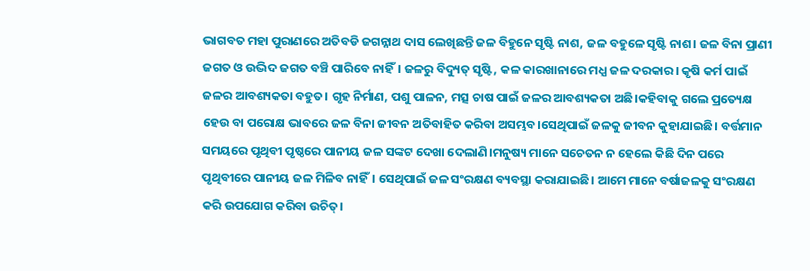ଭାଗବତ ମହା ପୁରାଣରେ ଅତିବଡି ଜଗନ୍ନାଥ ଦାସ ଲେଖିଛନ୍ତି ଜଳ ବିହୁନେ ସୃଷ୍ଟି ନାଶ, ଜଳ ବହୁଳେ ସୃଷ୍ଟି ନାଶ। ଜଳ ବିନା ପ୍ରାଣୀ ଜଗତ ଓ ଉଦ୍ଭିଦ ଜଗତ ବଞ୍ଚି ପାରିବେ ନାହିଁ। ଜଳରୁ ବିଦ୍ୟୁତ୍ ସୃଷ୍ଟି, କଳ କାରଖାନାରେ ମଧ୍ଯ ଜଳ ଦରକାର। କୃଷି କର୍ମ ପାଇଁ ଜଳର ଆବଶ୍ୟକତା ବହୁତ। ଗୃହ ନିର୍ମାଣ, ପଶୁ ପାଳନ, ମତ୍ସ ଚାଷ ପାଇଁ ଜଳର ଆବଶ୍ୟକତା ଅଛି।କହିବାକୁ ଗଲେ ପ୍ରତ୍ୟେକ୍ଷ ହେଉ ବା ପରୋକ୍ଷ ଭାବରେ ଜଳ ବିନା ଜୀବନ ଅତିବାହିତ କରିବା ଅସମ୍ଭବ।ସେଥିପାଇଁ ଜଳକୁ ଜୀବନ କୁହାଯାଇଛି। ବର୍ତ୍ତମାନ ସମୟରେ ପୃଥିବୀ ପୃଷ୍ଠରେ ପାନୀୟ ଜଳ ସଙ୍କଟ ଦେଖା ଦେଲାଣି।ମନୁଷ୍ୟ ମାନେ ସଚେତନ ନ ହେଲେ କିଛି ଦିନ ପରେ ପୃଥିବୀରେ ପାନୀୟ ଜଳ ମିଳିବ ନାହିଁ। ସେଥିପାଇଁ ଜଳ ସଂରକ୍ଷଣ ବ୍ୟବସ୍ଥା କରାଯାଇଛି। ଆମେ ମାନେ ବର୍ଷାଜଳକୁ ସଂରକ୍ଷଣ କରି ଉପଯୋଗ କରିବା ଉଚିତ୍।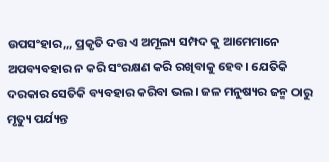ଉପସଂହାର,,, ପ୍ରକୃତି ଦତ୍ତ ଏ ଅମୂଲ୍ୟ ସମ୍ପଦ କୁ ଆମେମାନେ ଅପବ୍ୟବହାର ନ କରି ସଂରକ୍ଷଣ କରି ରଖିବାକୁ ହେବ। ଯେତିକି ଦରକାର ସେତିକି ବ୍ୟବହାର କରିବା ଭଲ। ଜଳ ମନୁଷ୍ୟର ଜନ୍ମ ଠାରୁ ମୃତ୍ୟୁ ପର୍ଯ୍ୟନ୍ତ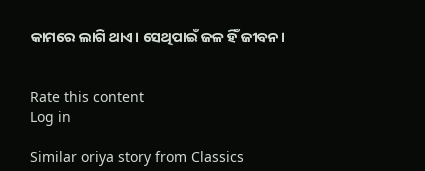କାମରେ ଲାଗି ଥାଏ। ସେଥିପାଇଁ ଜଳ ହିଁ ଜୀବନ।


Rate this content
Log in

Similar oriya story from Classics